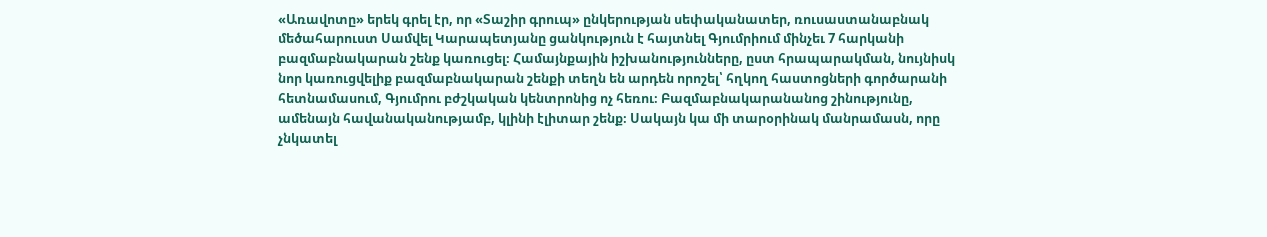«Առավոտը» երեկ գրել էր, որ «Տաշիր գրուպ» ընկերության սեփականատեր, ռուսաստանաբնակ մեծահարուստ Սամվել Կարապետյանը ցանկություն է հայտնել Գյումրիում մինչեւ 7 հարկանի բազմաբնակարան շենք կառուցել։ Համայնքային իշխանությունները, ըստ հրապարակման, նույնիսկ նոր կառուցվելիք բազմաբնակարան շենքի տեղն են արդեն որոշել՝ հղկող հաստոցների գործարանի հետնամասում, Գյումրու բժշկական կենտրոնից ոչ հեռու։ Բազմաբնակարանանոց շինությունը, ամենայն հավանականությամբ, կլինի էլիտար շենք։ Սակայն կա մի տարօրինակ մանրամասն, որը չնկատել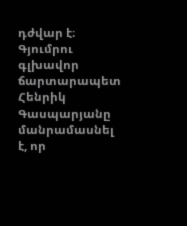դժվար է։
Գյումրու գլխավոր ճարտարապետ Հենրիկ Գասպարյանը մանրամասնել է, որ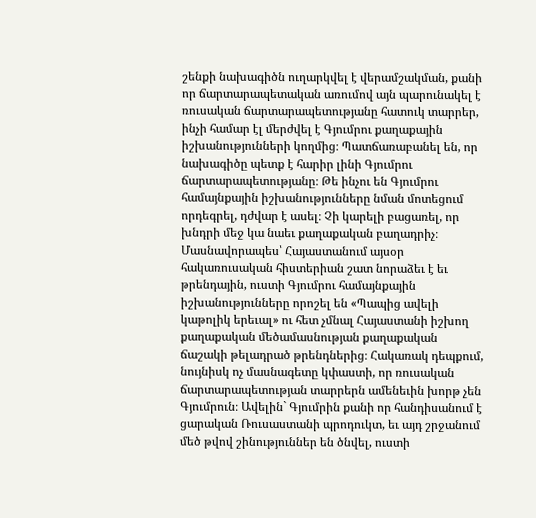շենքի նախագիծն ուղարկվել է վերամշակման, քանի որ ճարտարապետական առումով այն պարունակել է ռուսական ճարտարապետությանը հատուկ տարրեր, ինչի համար էլ մերժվել է Գյումրու քաղաքային իշխանությունների կողմից։ Պատճառաբանել են, որ նախագիծը պետք է հարիր լինի Գյումրու ճարտարապետությանը։ Թե ինչու են Գյումրու համայնքային իշխանությունները նման մոտեցում որդեգրել, դժվար է ասել։ Չի կարելի բացառել, որ խնդրի մեջ կա նաեւ քաղաքական բաղադրիչ։ Մասնավորապես՝ Հայաստանում այսօր հակառուսական հիստերիան շատ նորաձեւ է եւ թրենդային, ուստի Գյումրու համայնքային իշխանությունները որոշել են «Պապից ավելի կաթոլիկ երեւալ» ու հետ չմնալ Հայաստանի իշխող քաղաքական մեծամասնության քաղաքական ճաշակի թելադրած թրենդներից։ Հակառակ դեպքում, նույնիսկ ոչ մասնագետը կփաստի, որ ռուսական ճարտարապետության տարրերն ամենեւին խորթ չեն Գյումրուն։ Ավելին` Գյումրին քանի որ հանդիսանում է ցարական Ռուսաստանի պրոդուկտ, եւ այդ շրջանում մեծ թվով շինություններ են ծնվել, ուստի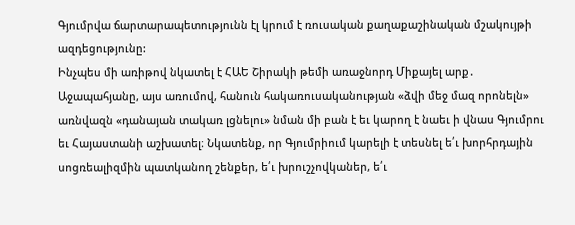Գյումրվա ճարտարապետությունն էլ կրում է ռուսական քաղաքաշինական մշակույթի ազդեցությունը:
Ինչպես մի առիթով նկատել է ՀԱԵ Շիրակի թեմի առաջնորդ Միքայել արք․ Աջապահյանը, այս առումով, հանուն հակառուսականության «ձվի մեջ մազ որոնելն» առնվազն «դանայան տակառ լցնելու» նման մի բան է եւ կարող է նաեւ ի վնաս Գյումրու եւ Հայաստանի աշխատել։ Նկատենք, որ Գյումրիում կարելի է տեսնել ե՛ւ խորհրդային սոցռեալիզմին պատկանող շենքեր, ե՛ւ խրուշչովկաներ, ե՛ւ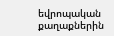եվրոպական քաղաքներին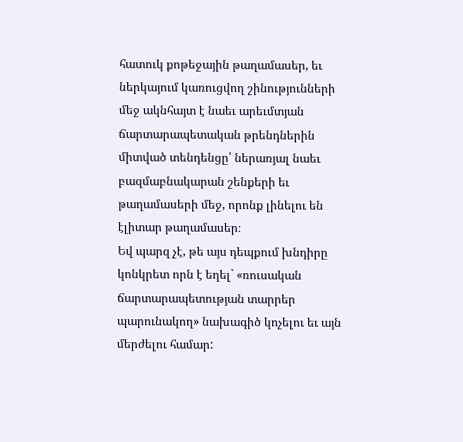հատուկ քոթեջային թաղամասեր, եւ ներկայում կառուցվող շինությունների մեջ ակնհայտ է նաեւ արեւմտյան ճարտարապետական թրենդներին միտված տենդենցը՝ ներառյալ նաեւ բազմաբնակարան շենքերի եւ թաղամասերի մեջ, որոնք լինելու են էլիտար թաղամասեր։
Եվ պարզ չէ, թե այս դեպքում խնդիրը կոնկրետ որն է եղել` «ռուսական ճարտարապետության տարրեր պարունակող» նախագիծ կոչելու եւ այն մերժելու համար: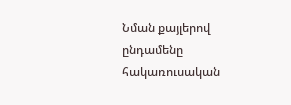Նման քայլերով ընդամենը հակառուսական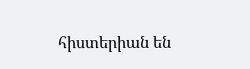հիստերիան են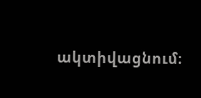ակտիվացնում։